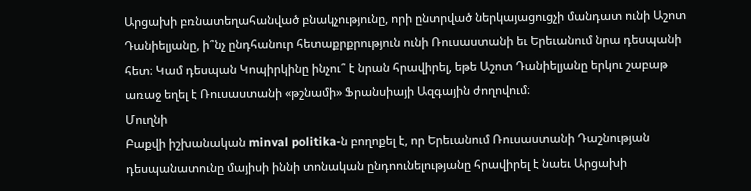Արցախի բռնատեղահանված բնակչությունը, որի ընտրված ներկայացուցչի մանդատ ունի Աշոտ Դանիելյանը, ի՞նչ ընդհանուր հետաքրքրություն ունի Ռուսաստանի եւ Երեւանում նրա դեսպանի հետ։ Կամ դեսպան Կոպիրկինը ինչու՞ է նրան հրավիրել, եթե Աշոտ Դանիելյանը երկու շաբաթ առաջ եղել է Ռուսաստանի «թշնամի» Ֆրանսիայի Ազգային ժողովում։
Մուղնի
Բաքվի իշխանական minval politika‑ն բողոքել է, որ Երեւանում Ռուսաստանի Դաշնության դեսպանատունը մայիսի իննի տոնական ընդոունելությանը հրավիրել է նաեւ Արցախի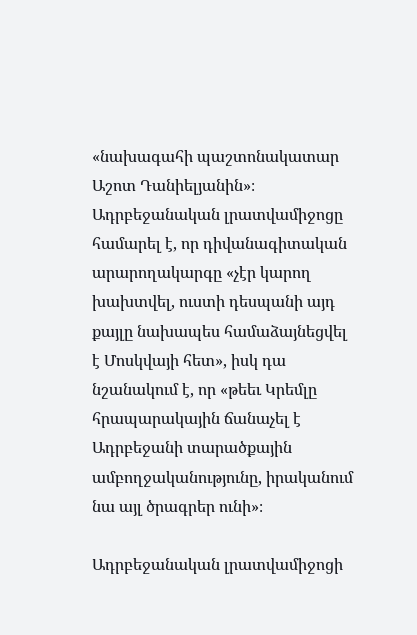«նախագահի պաշտոնակատար Աշոտ Դանիելյանին»։ Ադրբեջանական լրատվամիջոցը համարել է, որ դիվանագիտական արարողակարգը «չէր կարող խախտվել, ուստի դեսպանի այդ քայլը նախապես համաձայնեցվել է Մոսկվայի հետ», իսկ դա նշանակում է, որ «թեեւ Կրեմլը հրապարակային ճանաչել է Ադրբեջանի տարածքային ամբողջականությունը, իրականում նա այլ ծրագրեր ունի»։

Ադրբեջանական լրատվամիջոցի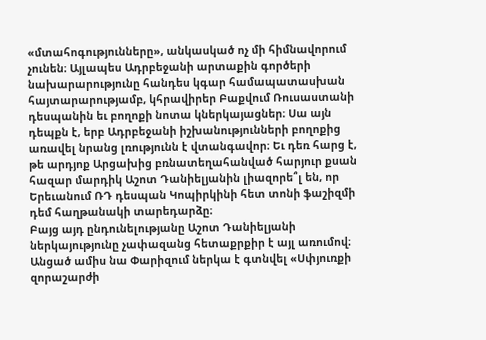«մտահոգությունները», անկասկած ոչ մի հիմնավորում չունեն։ Այլապես Ադրբեջանի արտաքին գործերի նախարարությունը հանդես կգար համապատասխան հայտարարությամբ, կհրավիրեր Բաքվում Ռուսաստանի դեսպանին եւ բողոքի նոտա կներկայացներ։ Սա այն դեպքն է, երբ Ադրբեջանի իշխանությունների բողոքից առավել նրանց լռությունն է վտանգավոր։ Եւ դեռ հարց է, թե արդյոք Արցախից բռնատեղահանված հարյուր քսան հազար մարդիկ Աշոտ Դանիելյանին լիազորե՞լ են, որ Երեւանում ՌԴ դեսպան Կոպիրկինի հետ տոնի ֆաշիզմի դեմ հաղթանակի տարեդարձը։
Բայց այդ ընդունելությանը Աշոտ Դանիելյանի ներկայությունը չափազանց հետաքրքիր է այլ առումով։ Անցած ամիս նա Փարիզում ներկա է գտնվել «Սփյուռքի զորաշարժի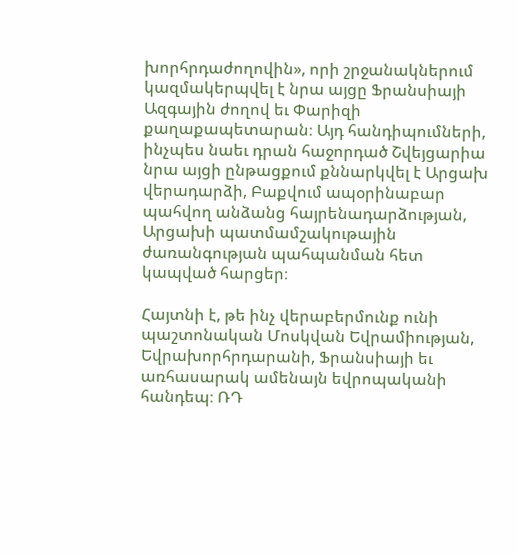խորհրդաժողովին», որի շրջանակներում կազմակերպվել է նրա այցը Ֆրանսիայի Ազգային ժողով եւ Փարիզի քաղաքապետարան։ Այդ հանդիպումների, ինչպես նաեւ դրան հաջորդած Շվեյցարիա նրա այցի ընթացքում քննարկվել է Արցախ վերադարձի, Բաքվում ապօրինաբար պահվող անձանց հայրենադարձության, Արցախի պատմամշակութային ժառանգության պահպանման հետ կապված հարցեր։

Հայտնի է, թե ինչ վերաբերմունք ունի պաշտոնական Մոսկվան Եվրամիության, Եվրախորհրդարանի, Ֆրանսիայի եւ առհասարակ ամենայն եվրոպականի հանդեպ։ ՌԴ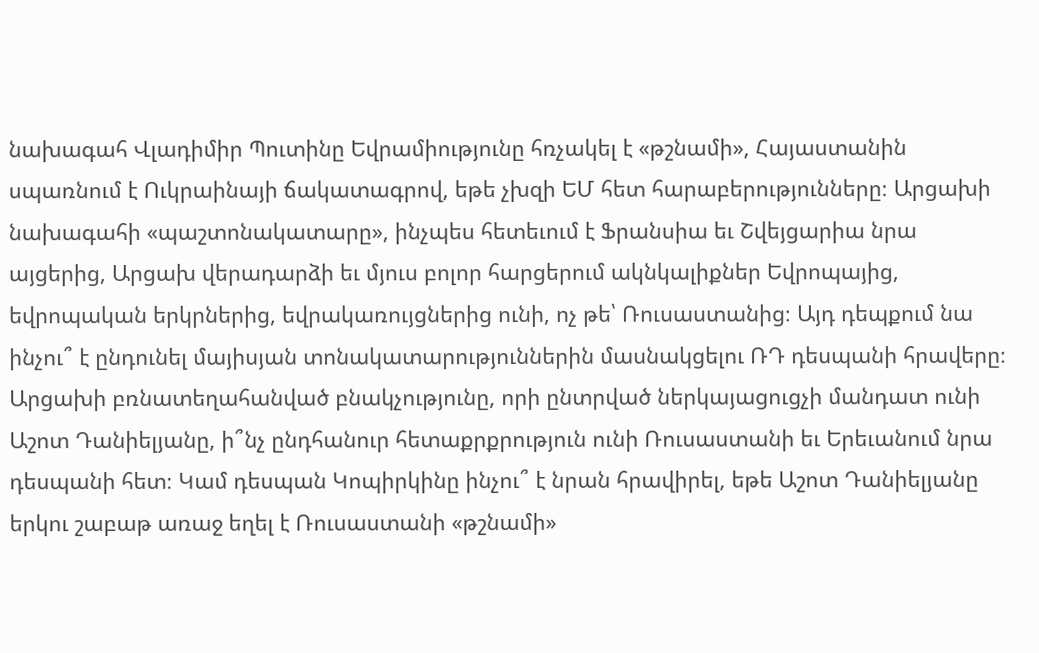նախագահ Վլադիմիր Պուտինը Եվրամիությունը հռչակել է «թշնամի», Հայաստանին սպառնում է Ուկրաինայի ճակատագրով, եթե չխզի ԵՄ հետ հարաբերությունները։ Արցախի նախագահի «պաշտոնակատարը», ինչպես հետեւում է Ֆրանսիա եւ Շվեյցարիա նրա այցերից, Արցախ վերադարձի եւ մյուս բոլոր հարցերում ակնկալիքներ Եվրոպայից, եվրոպական երկրներից, եվրակառույցներից ունի, ոչ թե՝ Ռուսաստանից։ Այդ դեպքում նա ինչու՞ է ընդունել մայիսյան տոնակատարություններին մասնակցելու ՌԴ դեսպանի հրավերը։ Արցախի բռնատեղահանված բնակչությունը, որի ընտրված ներկայացուցչի մանդատ ունի Աշոտ Դանիելյանը, ի՞նչ ընդհանուր հետաքրքրություն ունի Ռուսաստանի եւ Երեւանում նրա դեսպանի հետ։ Կամ դեսպան Կոպիրկինը ինչու՞ է նրան հրավիրել, եթե Աշոտ Դանիելյանը երկու շաբաթ առաջ եղել է Ռուսաստանի «թշնամի»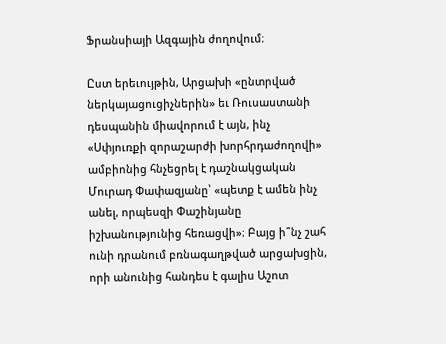Ֆրանսիայի Ազգային ժողովում։

Ըստ երեւույթին, Արցախի «ընտրված ներկայացուցիչներին» եւ Ռուսաստանի դեսպանին միավորում է այն, ինչ «Սփյուռքի զորաշարժի խորհրդաժողովի» ամբիոնից հնչեցրել է դաշնակցական Մուրադ Փափազյանը՝ «պետք է ամեն ինչ անել, որպեսզի Փաշինյանը իշխանությունից հեռացվի»։ Բայց ի՞նչ շահ ունի դրանում բռնագաղթված արցախցին, որի անունից հանդես է գալիս Աշոտ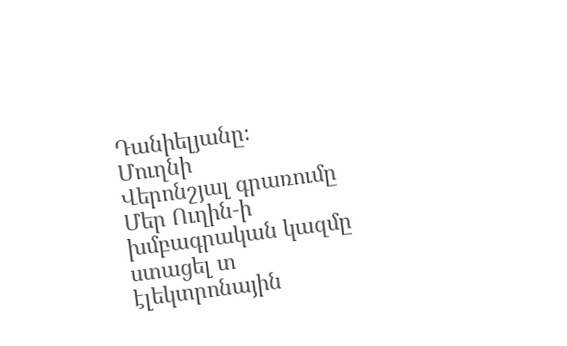Դանիելյանը։
Մուղնի
Վերոնշյալ գրառումը Մեր Ուղին‑ի խմբագրական կազմը ստացել տ էլեկտրոնային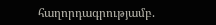հաղորդագրությամբ.